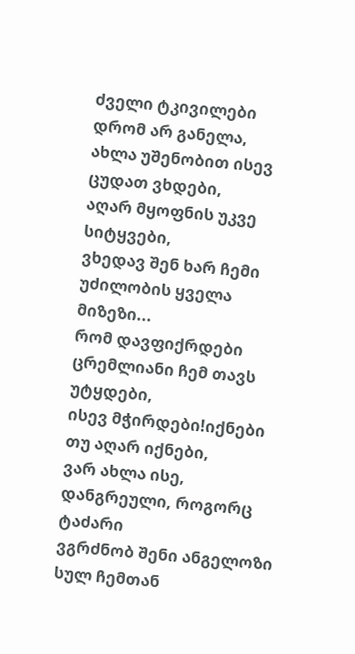ძველი ტკივილები დრომ არ განელა,
ახლა უშენობით ისევ ცუდათ ვხდები,
აღარ მყოფნის უკვე სიტყვები,
ვხედავ შენ ხარ ჩემი უძილობის ყველა მიზეზი...
რომ დავფიქრდები ცრემლიანი ჩემ თავს უტყდები,
ისევ მჭირდები!იქნები თუ აღარ იქნები,
ვარ ახლა ისე,
დანგრეული, როგორც ტაძარი
ვგრძნობ შენი ანგელოზი სულ ჩემთან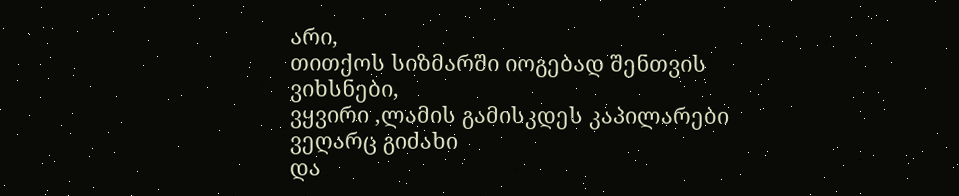არი,
თითქოს სიზმარში იოგებად შენთვის ვიხსნები,
ვყვირი ,ლამის გამისკდეს კაპილარები
ვეღარც გიძახი
და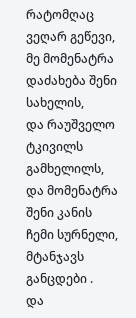რატომღაც ვეღარ გეწევი,
მე მომენატრა დაძახება შენი სახელის,
და რაუშველო ტკივილს გამხელილს,
და მომენატრა შენი კანის ჩემი სურნელი,
მტანჯავს განცდები .
და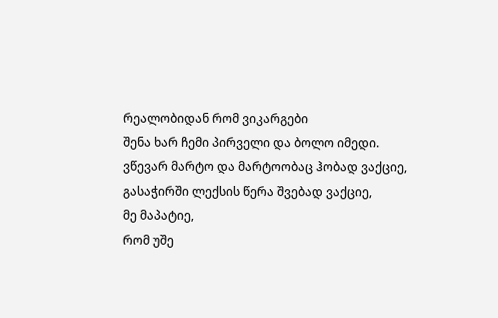რეალობიდან რომ ვიკარგები
შენა ხარ ჩემი პირველი და ბოლო იმედი.
ვწევარ მარტო და მარტოობაც ჰობად ვაქციე,
გასაჭირში ლექსის წერა შვებად ვაქციე,
მე მაპატიე,
რომ უშე